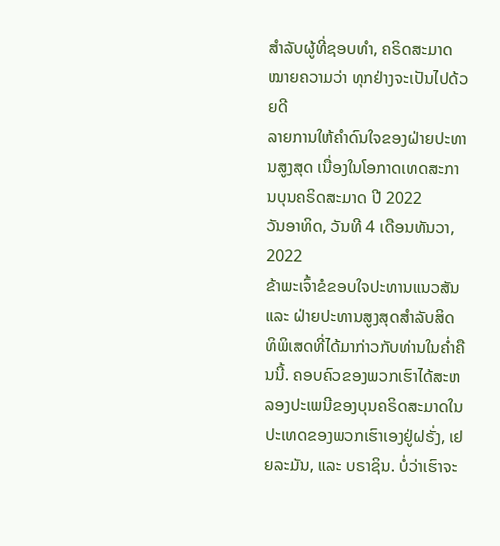ສຳລັບຜູ້ທີ່ຊອບທຳ, ຄຣິດສະມາດໝາຍຄວາມວ່າ ທຸກຢ່າງຈະເປັນໄປດ້ວຍດີ
ລາຍການໃຫ້ຄຳດົນໃຈຂອງຝ່າຍປະທານສູງສຸດ ເນື່ອງໃນໂອກາດເທດສະການບຸນຄຣິດສະມາດ ປີ 2022
ວັນອາທິດ, ວັນທີ 4 ເດືອນທັນວາ, 2022
ຂ້າພະເຈົ້າຂໍຂອບໃຈປະທານແນວສັນ ແລະ ຝ່າຍປະທານສູງສຸດສຳລັບສິດທິພິເສດທີ່ໄດ້ມາກ່າວກັບທ່ານໃນຄ່ຳຄືນນີ້. ຄອບຄົວຂອງພວກເຮົາໄດ້ສະຫລອງປະເພນີຂອງບຸນຄຣິດສະມາດໃນປະເທດຂອງພວກເຮົາເອງຢູ່ຝຣັ່ງ, ເຢຍລະມັນ, ແລະ ບຣາຊິນ. ບໍ່ວ່າເຮົາຈະ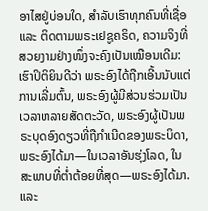ອາໄສຢູ່ບ່ອນໃດ, ສຳລັບເຮົາທຸກຄົນທີ່ເຊື່ອ ແລະ ຕິດຕາມພຣະເຢຊູຄຣິດ, ຄວາມຈິງທີ່ສວຍງາມຢ່າງໜຶ່ງຈະຄົງເປັນເໝືອນເດີມ: ເຮົາປິຕິຍິນດີວ່າ ພຣະອົງໄດ້ຖືກເອີ້ນນັບແຕ່ການເລີ່ມຕົ້ນ, ພຣະອົງຜູ້ມີສ່ວນຮ່ວມເປັນເວລາຫລາຍສັດຕະວັດ, ພຣະອົງຜູ້ເປັນພຣະບຸດອົງດຽວທີ່ຖືກຳເນີດຂອງພຣະບິດາ, ພຣະອົງໄດ້ມາ—ໃນເວລາອັນຮຸ່ງໂລດ, ໃນສະພາບທີ່ຕ່ຳຕ້ອຍທີ່ສຸດ—ພຣະອົງໄດ້ມາ. ແລະ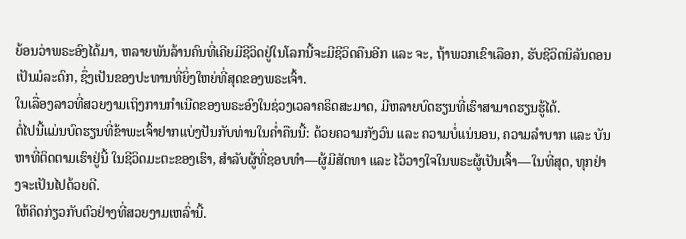ຍ້ອນວ່າພຣະອົງໄດ້ມາ, ຫລາຍພັນລ້ານຄົນທີ່ເຄີຍມີຊີວິດຢູ່ໃນໂລກນີ້ຈະມີຊີວິດຄືນອີກ ແລະ ຈະ, ຖ້າພວກເຂົາເລືອກ, ຮັບຊີວິດນິລັນດອນເປັນມໍລະດົກ, ຊຶ່ງເປັນຂອງປະທານທີ່ຍິ່ງໃຫຍ່ທີ່ສຸດຂອງພຣະເຈົ້າ.
ໃນເລື່ອງລາວທີ່ສວຍງາມເຖິງການກຳເນີດຂອງພຣະອົງໃນຊ່ວງເວລາຄຣິດສະມາດ, ມີຫລາຍບົດຮຽນທີ່ເຮົາສາມາດຮຽນຮູ້ໄດ້.
ຕໍ່ໄປນີ້ແມ່ນບົດຮຽນທີ່ຂ້າພະເຈົ້າຢາກແບ່ງປັນກັບທ່ານໃນຄ່ຳຄືນນີ້: ດ້ວຍຄວາມກັງວົນ ແລະ ຄວາມບໍ່ແນ່ນອນ, ຄວາມລຳບາກ ແລະ ບັນຫາທີ່ຕິດຕາມເຮົາຢູ່ນີ້ ໃນຊີວິດມະຕະຂອງເຮົາ, ສຳລັບຜູ້ທີ່ຊອບທຳ—ຜູ້ມີສັດທາ ແລະ ໄວ້ວາງໃຈໃນພຣະຜູ້ເປັນເຈົ້າ—ໃນທີ່ສຸດ, ທຸກຢ່າງຈະເປັນໄປດ້ວຍດີ.
ໃຫ້ຄິດກ່ຽວກັບຕົວຢ່າງທີ່ສວຍງາມເຫລົ່ານີ້.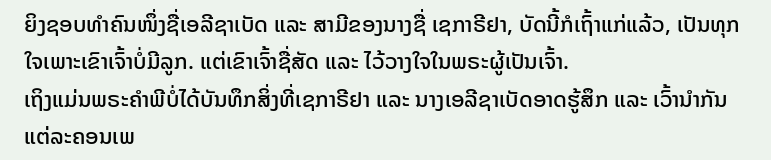ຍິງຊອບທຳຄົນໜຶ່ງຊື່ເອລີຊາເບັດ ແລະ ສາມີຂອງນາງຊື່ ເຊກາຣີຢາ, ບັດນີ້ກໍເຖົ້າແກ່ແລ້ວ, ເປັນທຸກໃຈເພາະເຂົາເຈົ້າບໍ່ມີລູກ. ແຕ່ເຂົາເຈົ້າຊື່ສັດ ແລະ ໄວ້ວາງໃຈໃນພຣະຜູ້ເປັນເຈົ້າ.
ເຖິງແມ່ນພຣະຄຳພີບໍ່ໄດ້ບັນທຶກສິ່ງທີ່ເຊກາຣີຢາ ແລະ ນາງເອລີຊາເບັດອາດຮູ້ສຶກ ແລະ ເວົ້ານຳກັນ ແຕ່ລະຄອນເພ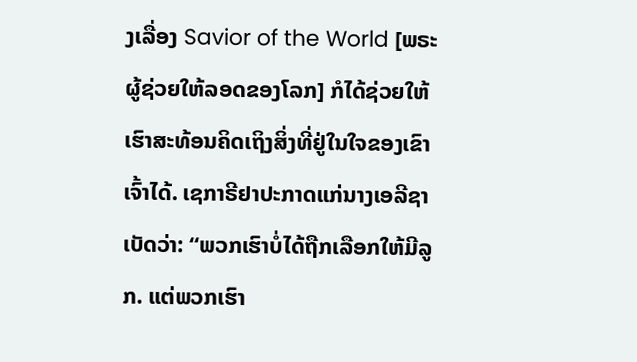ງເລື່ອງ Savior of the World [ພຣະຜູ້ຊ່ວຍໃຫ້ລອດຂອງໂລກ] ກໍໄດ້ຊ່ວຍໃຫ້ເຮົາສະທ້ອນຄິດເຖິງສິ່ງທີ່ຢູ່ໃນໃຈຂອງເຂົາເຈົ້າໄດ້. ເຊກາຣີຢາປະກາດແກ່ນາງເອລີຊາເບັດວ່າ: “ພວກເຮົາບໍ່ໄດ້ຖືກເລືອກໃຫ້ມີລູກ. ແຕ່ພວກເຮົາ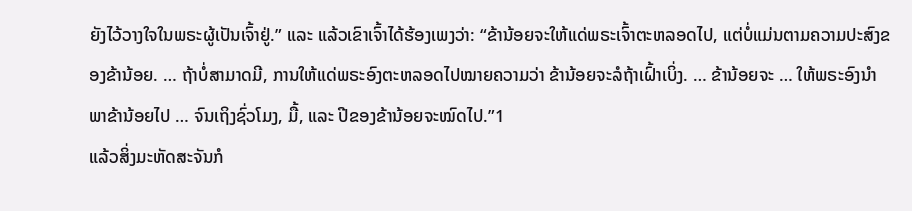ຍັງໄວ້ວາງໃຈໃນພຣະຜູ້ເປັນເຈົ້າຢູ່.” ແລະ ແລ້ວເຂົາເຈົ້າໄດ້ຮ້ອງເພງວ່າ: “ຂ້ານ້ອຍຈະໃຫ້ແດ່ພຣະເຈົ້າຕະຫລອດໄປ, ແຕ່ບໍ່ແມ່ນຕາມຄວາມປະສົງຂອງຂ້ານ້ອຍ. … ຖ້າບໍ່ສາມາດມີ, ການໃຫ້ແດ່ພຣະອົງຕະຫລອດໄປໝາຍຄວາມວ່າ ຂ້ານ້ອຍຈະລໍຖ້າເຝົ້າເບິ່ງ. … ຂ້ານ້ອຍຈະ … ໃຫ້ພຣະອົງນຳພາຂ້ານ້ອຍໄປ … ຈົນເຖິງຊົ່ວໂມງ, ມື້, ແລະ ປີຂອງຂ້ານ້ອຍຈະໝົດໄປ.”1
ແລ້ວສິ່ງມະຫັດສະຈັນກໍ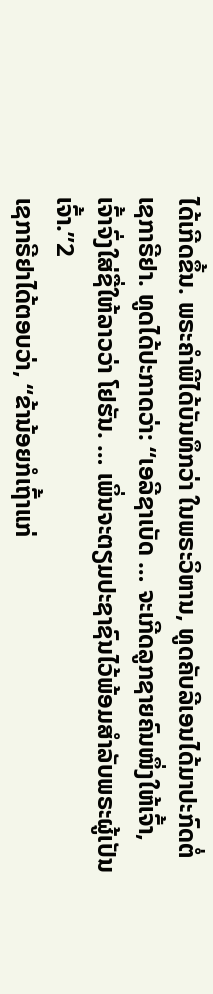ໄດ້ເກີດຂຶ້ນ. ພຣະຄຳພີໄດ້ບັນທຶກວ່າ ໃນພຣະວິຫານ, ທູດຄັບລີເອນໄດ້ມາປະກົດຕໍ່ເຊກາຣີຢາ. ທູດໄດ້ປະກາດວ່າ: “ເອລີຊາເບັດ … ຈະເກີດລູກຊາຍຄົນໜຶ່ງໃຫ້ເຈົ້າ, ເຈົ້າຈົ່ງໃສ່ຊື່ໃຫ້ລາວວ່າ ໂຢຮັນ. … ເພິ່ນຈະຕຽມປະຊາຊົນໄວ້ພ້ອມສຳລັບພຣະຜູ້ເປັນເຈົ້າ.”2
ເຊກາຣີຢາໄດ້ຕອບວ່າ, “ຂ້ານ້ອຍກໍເຖົ້າແກ່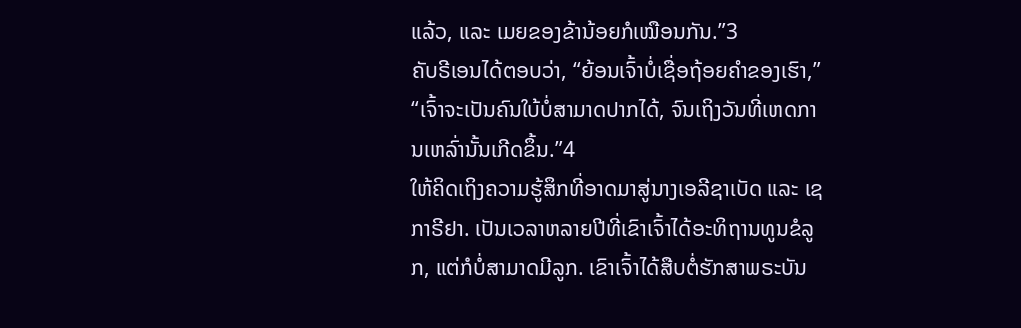ແລ້ວ, ແລະ ເມຍຂອງຂ້ານ້ອຍກໍເໝືອນກັນ.”3
ຄັບຣີເອນໄດ້ຕອບວ່າ, “ຍ້ອນເຈົ້າບໍ່ເຊື່ອຖ້ອຍຄຳຂອງເຮົາ,” “ເຈົ້າຈະເປັນຄົນໃບ້ບໍ່ສາມາດປາກໄດ້, ຈົນເຖິງວັນທີ່ເຫດການເຫລົ່ານັ້ນເກີດຂຶ້ນ.”4
ໃຫ້ຄິດເຖິງຄວາມຮູ້ສຶກທີ່ອາດມາສູ່ນາງເອລີຊາເບັດ ແລະ ເຊກາຣີຢາ. ເປັນເວລາຫລາຍປີທີ່ເຂົາເຈົ້າໄດ້ອະທິຖານທູນຂໍລູກ, ແຕ່ກໍບໍ່ສາມາດມີລູກ. ເຂົາເຈົ້າໄດ້ສືບຕໍ່ຮັກສາພຣະບັນ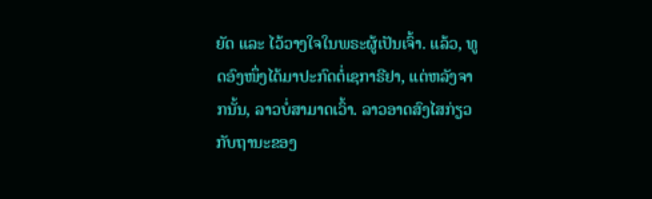ຍັດ ແລະ ໄວ້ວາງໃຈໃນພຣະຜູ້ເປັນເຈົ້າ. ແລ້ວ, ທູດອົງໜຶ່ງໄດ້ມາປະກົດຕໍ່ເຊກາຣີຢາ, ແຕ່ຫລັງຈາກນັ້ນ, ລາວບໍ່ສາມາດເວົ້າ. ລາວອາດສົງໄສກ່ຽວກັບຖານະຂອງ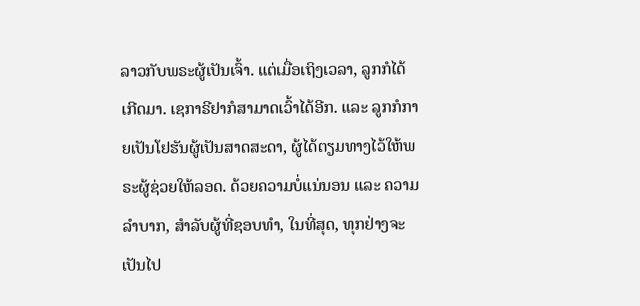ລາວກັບພຣະຜູ້ເປັນເຈົ້າ. ແຕ່ເມື່ອເຖິງເວລາ, ລູກກໍໄດ້ເກີດມາ. ເຊກາຣີຢາກໍສາມາດເວົ້າໄດ້ອີກ. ແລະ ລູກກໍກາຍເປັນໂຢຮັນຜູ້ເປັນສາດສະດາ, ຜູ້ໄດ້ຕຽມທາງໄວ້ໃຫ້ພຣະຜູ້ຊ່ວຍໃຫ້ລອດ. ດ້ວຍຄວາມບໍ່ແນ່ນອນ ແລະ ຄວາມລຳບາກ, ສຳລັບຜູ້ທີ່ຊອບທຳ, ໃນທີ່ສຸດ, ທຸກຢ່າງຈະເປັນໄປ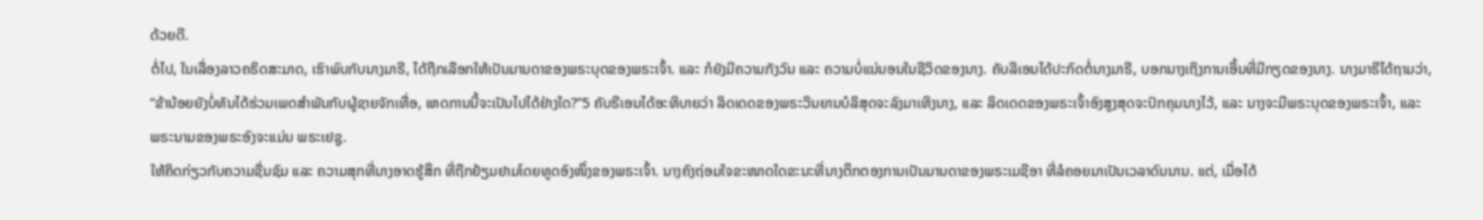ດ້ວຍດີ.
ຕໍ່ໄປ, ໃນເລື່ອງລາວຄຣິດສະມາດ, ເຮົາພົບກັບນາງມາຣີ, ໄດ້ຖືກເລືອກໃຫ້ເປັນມານດາຂອງພຣະບຸດຂອງພຣະເຈົ້າ. ແລະ ກໍຍັງມີຄວາມກັງວົນ ແລະ ຄວາມບໍ່ແນ່ນອນໃນຊີວິດຂອງນາງ. ຄັບລີເອນໄດ້ປະກົດຕໍ່ນາງມາຣີ, ບອກນາງເຖິງການເອີ້ນທີ່ມີກຽດຂອງນາງ. ນາງມາຣີໄດ້ຖາມວ່າ, “ຂ້ານ້ອຍຍັງບໍ່ທັນໄດ້ຮ່ວມເພດສຳພັນກັບຜູ້ຊາຍຈັກເທື່ອ, ເຫດການນີ້ຈະເປັນໄປໄດ້ຢ່າງໃດ?”5 ຄັບຣີເອນໄດ້ອະທິບາຍວ່າ ລິດເດດຂອງພຣະວິນຍານບໍລິສຸດຈະລົງມາເທິງນາງ, ແລະ ລິດເດດຂອງພຣະເຈົ້າອົງສູງສຸດຈະປົກຄຸມນາງໄວ້, ແລະ ນາງຈະມີພຣະບຸດຂອງພຣະເຈົ້າ, ແລະ ພຣະນາມຂອງພຣະອົງຈະແມ່ນ ພຣະເຢຊູ.
ໃຫ້ຄິດກ່ຽວກັບຄວາມຊື່ນຊົມ ແລະ ຄວາມສຸກທີ່ນາງອາດຮູ້ສຶກ ທີ່ຖືກຢ້ຽມຢາມໂດຍທູດອົງໜຶ່ງຂອງພຣະເຈົ້າ. ນາງຄົງຖ່ອມໃຈຂະໜາດໃດຂະນະທີ່ນາງຕຶກຕອງການເປັນມານດາຂອງພຣະເມຊີອາ ທີ່ລໍຄອຍມາເປັນເວລາດົນນານ. ແຕ່, ເມື່ອໄດ້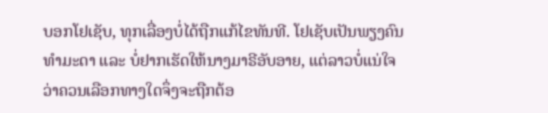ບອກໂຢເຊັບ, ທຸກເລື່ອງບໍ່ໄດ້ຖືກແກ້ໄຂທັນທີ. ໂຢເຊັບເປັນພຽງຄົນທຳມະດາ ແລະ ບໍ່ຢາກເຮັດໃຫ້ນາງມາຣີອັບອາຍ, ແຕ່ລາວບໍ່ແນ່ໃຈວ່າຄວນເລືອກທາງໃດຈຶ່ງຈະຖືກຕ້ອ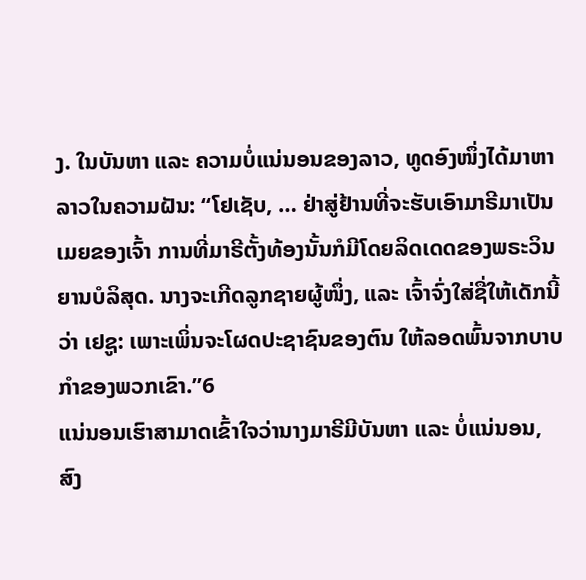ງ. ໃນບັນຫາ ແລະ ຄວາມບໍ່ແນ່ນອນຂອງລາວ, ທູດອົງໜຶ່ງໄດ້ມາຫາລາວໃນຄວາມຝັນ: “ໂຢເຊັບ, … ຢ່າສູ່ຢ້ານທີ່ຈະຮັບເອົາມາຣີມາເປັນເມຍຂອງເຈົ້າ ການທີ່ມາຣີຕັ້ງທ້ອງນັ້ນກໍມີໂດຍລິດເດດຂອງພຣະວິນຍານບໍລິສຸດ. ນາງຈະເກີດລູກຊາຍຜູ້ໜຶ່ງ, ແລະ ເຈົ້າຈົ່ງໃສ່ຊື່ໃຫ້ເດັກນີ້ວ່າ ເຢຊູ: ເພາະເພິ່ນຈະໂຜດປະຊາຊົນຂອງຕົນ ໃຫ້ລອດພົ້ນຈາກບາບກຳຂອງພວກເຂົາ.”6
ແນ່ນອນເຮົາສາມາດເຂົ້າໃຈວ່ານາງມາຣີມີບັນຫາ ແລະ ບໍ່ແນ່ນອນ, ສົງ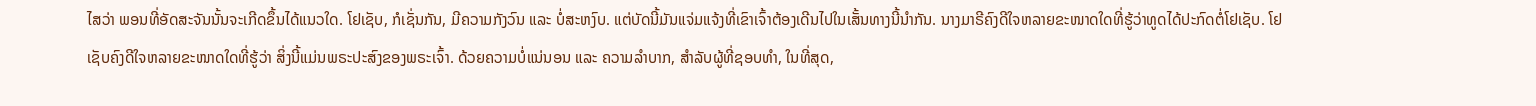ໄສວ່າ ພອນທີ່ອັດສະຈັນນັ້ນຈະເກີດຂຶ້ນໄດ້ແນວໃດ. ໂຢເຊັບ, ກໍເຊັ່ນກັນ, ມີຄວາມກັງວົນ ແລະ ບໍ່ສະຫງົບ. ແຕ່ບັດນີ້ມັນແຈ່ມແຈ້ງທີ່ເຂົາເຈົ້າຕ້ອງເດີນໄປໃນເສັ້ນທາງນີ້ນຳກັນ. ນາງມາຣີຄົງດີໃຈຫລາຍຂະໜາດໃດທີ່ຮູ້ວ່າທູດໄດ້ປະກົດຕໍ່ໂຢເຊັບ. ໂຢເຊັບຄົງດີໃຈຫລາຍຂະໜາດໃດທີ່ຮູ້ວ່າ ສິ່ງນີ້ແມ່ນພຣະປະສົງຂອງພຣະເຈົ້າ. ດ້ວຍຄວາມບໍ່ແນ່ນອນ ແລະ ຄວາມລຳບາກ, ສຳລັບຜູ້ທີ່ຊອບທຳ, ໃນທີ່ສຸດ,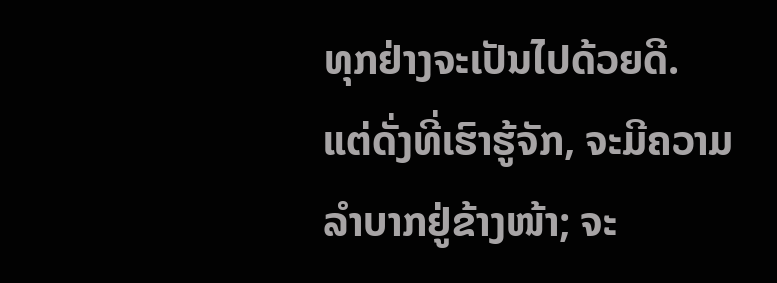ທຸກຢ່າງຈະເປັນໄປດ້ວຍດີ.
ແຕ່ດັ່ງທີ່ເຮົາຮູ້ຈັກ, ຈະມີຄວາມລຳບາກຢູ່ຂ້າງໜ້າ; ຈະ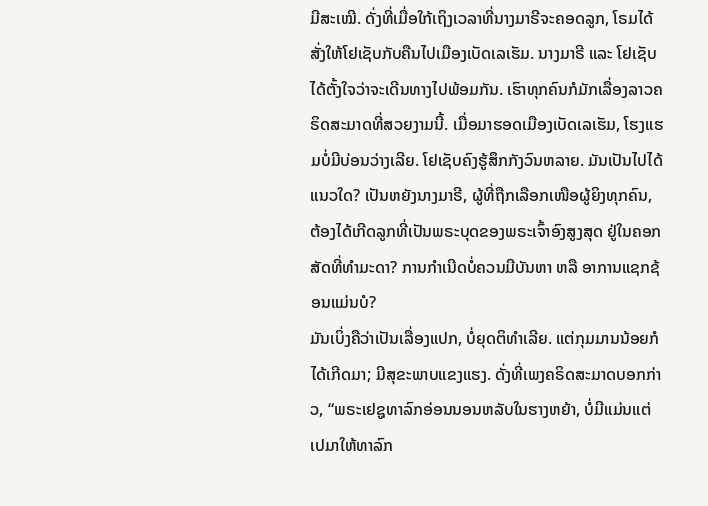ມີສະເໝີ. ດັ່ງທີ່ເມື່ອໃກ້ເຖິງເວລາທີ່ນາງມາຣີຈະຄອດລູກ, ໂຣມໄດ້ສັ່ງໃຫ້ໂຢເຊັບກັບຄືນໄປເມືອງເບັດເລເຮັມ. ນາງມາຣີ ແລະ ໂຢເຊັບໄດ້ຕັ້ງໃຈວ່າຈະເດີນທາງໄປພ້ອມກັນ. ເຮົາທຸກຄົນກໍມັກເລື່ອງລາວຄຣິດສະມາດທີ່ສວຍງາມນີ້. ເມື່ອມາຮອດເມືອງເບັດເລເຮັມ, ໂຮງແຮມບໍ່ມີບ່ອນວ່າງເລີຍ. ໂຢເຊັບຄົງຮູ້ສຶກກັງວົນຫລາຍ. ມັນເປັນໄປໄດ້ແນວໃດ? ເປັນຫຍັງນາງມາຣີ, ຜູ້ທີ່ຖືກເລືອກເໜືອຜູ້ຍິງທຸກຄົນ, ຕ້ອງໄດ້ເກີດລູກທີ່ເປັນພຣະບຸດຂອງພຣະເຈົ້າອົງສູງສຸດ ຢູ່ໃນຄອກສັດທີ່ທຳມະດາ? ການກຳເນີດບໍ່ຄວນມີບັນຫາ ຫລື ອາການແຊກຊ້ອນແມ່ນບໍ?
ມັນເບິ່ງຄືວ່າເປັນເລື່ອງແປກ, ບໍ່ຍຸດຕິທຳເລີຍ. ແຕ່ກຸມມານນ້ອຍກໍໄດ້ເກີດມາ; ມີສຸຂະພາບແຂງແຮງ. ດັ່ງທີ່ເພງຄຣິດສະມາດບອກກ່າວ, “ພຣະເຢຊູທາລົກອ່ອນນອນຫລັບໃນຮາງຫຍ້າ, ບໍ່ມີແມ່ນແຕ່ເປມາໃຫ້ທາລົກ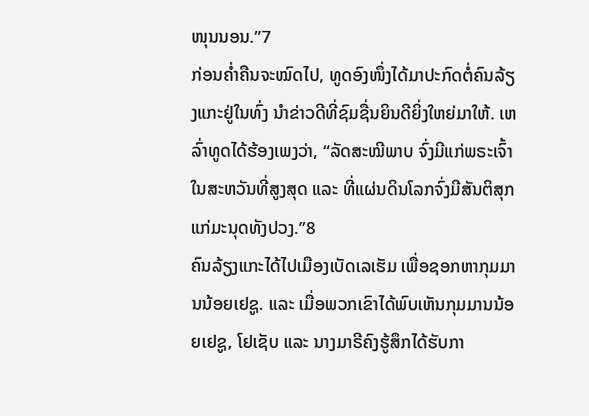ໜຸນນອນ.”7
ກ່ອນຄ່ຳຄືນຈະໝົດໄປ, ທູດອົງໜຶ່ງໄດ້ມາປະກົດຕໍ່ຄົນລ້ຽງແກະຢູ່ໃນທົ່ງ ນຳຂ່າວດີທີ່ຊົມຊື່ນຍິນດີຍິ່ງໃຫຍ່ມາໃຫ້. ເຫລົ່າທູດໄດ້ຮ້ອງເພງວ່າ, “ລັດສະໝີພາບ ຈົ່ງມີແກ່ພຣະເຈົ້າ ໃນສະຫວັນທີ່ສູງສຸດ ແລະ ທີ່ແຜ່ນດິນໂລກຈົ່ງມີສັນຕິສຸກ ແກ່ມະນຸດທັງປວງ.”8
ຄົນລ້ຽງແກະໄດ້ໄປເມືອງເບັດເລເຮັມ ເພື່ອຊອກຫາກຸມມານນ້ອຍເຢຊູ. ແລະ ເມື່ອພວກເຂົາໄດ້ພົບເຫັນກຸມມານນ້ອຍເຢຊູ, ໂຢເຊັບ ແລະ ນາງມາຣີຄົງຮູ້ສຶກໄດ້ຮັບກາ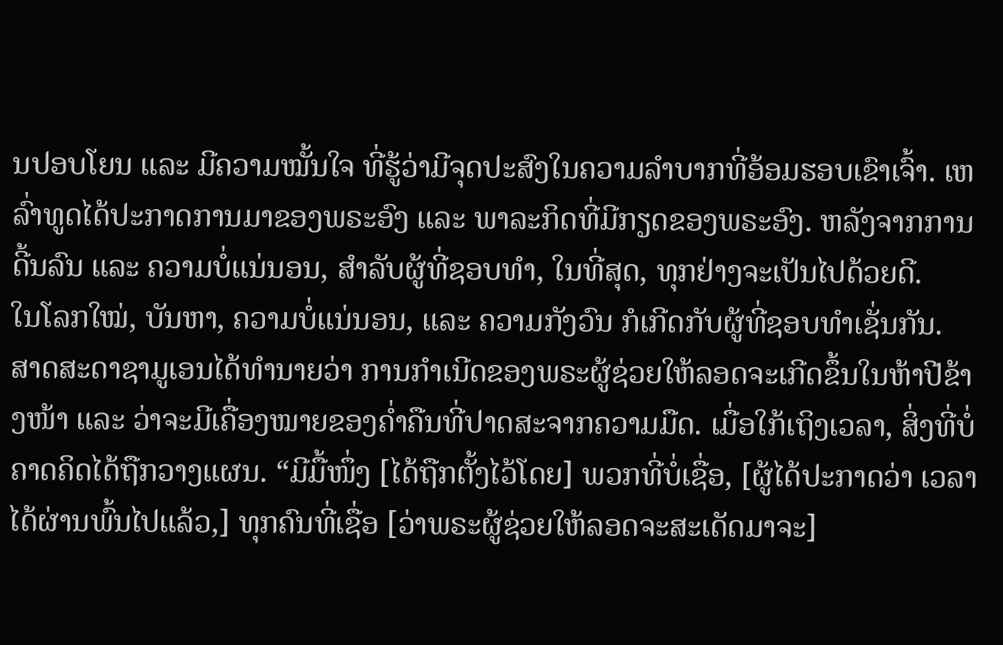ນປອບໂຍນ ແລະ ມີຄວາມໝັ້ນໃຈ ທີ່ຮູ້ວ່າມີຈຸດປະສົງໃນຄວາມລຳບາກທີ່ອ້ອມຮອບເຂົາເຈົ້າ. ເຫລົ່າທູດໄດ້ປະກາດການມາຂອງພຣະອົງ ແລະ ພາລະກິດທີ່ມີກຽດຂອງພຣະອົງ. ຫລັງຈາກການດີ້ນລົນ ແລະ ຄວາມບໍ່ແນ່ນອນ, ສຳລັບຜູ້ທີ່ຊອບທຳ, ໃນທີ່ສຸດ, ທຸກຢ່າງຈະເປັນໄປດ້ວຍດີ.
ໃນໂລກໃໝ່, ບັນຫາ, ຄວາມບໍ່ແນ່ນອນ, ແລະ ຄວາມກັງວົນ ກໍເກີດກັບຜູ້ທີ່ຊອບທຳເຊັ່ນກັນ. ສາດສະດາຊາມູເອນໄດ້ທຳນາຍວ່າ ການກຳເນີດຂອງພຣະຜູ້ຊ່ວຍໃຫ້ລອດຈະເກີດຂຶ້ນໃນຫ້າປີຂ້າງໜ້າ ແລະ ວ່າຈະມີເຄື່ອງໝາຍຂອງຄ່ຳຄືນທີ່ປາດສະຈາກຄວາມມືດ. ເມື່ອໃກ້ເຖິງເວລາ, ສິ່ງທີ່ບໍ່ຄາດຄິດໄດ້ຖືກວາງແຜນ. “ມີມື້ໜຶ່ງ [ໄດ້ຖືກຕັ້ງໄວ້ໂດຍ] ພວກທີ່ບໍ່ເຊື່ອ, [ຜູ້ໄດ້ປະກາດວ່າ ເວລາໄດ້ຜ່ານພົ້ນໄປແລ້ວ,] ທຸກຄົນທີ່ເຊື່ອ [ວ່າພຣະຜູ້ຊ່ວຍໃຫ້ລອດຈະສະເດັດມາຈະ]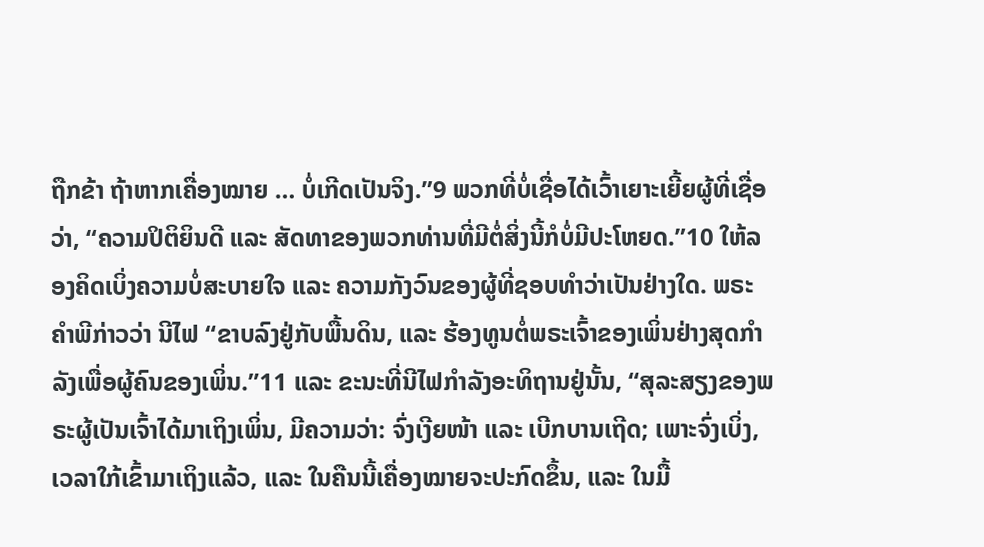ຖືກຂ້າ ຖ້າຫາກເຄື່ອງໝາຍ … ບໍ່ເກີດເປັນຈິງ.”9 ພວກທີ່ບໍ່ເຊື່ອໄດ້ເວົ້າເຍາະເຍີ້ຍຜູ້ທີ່ເຊື່ອວ່າ, “ຄວາມປິຕິຍິນດີ ແລະ ສັດທາຂອງພວກທ່ານທີ່ມີຕໍ່ສິ່ງນີ້ກໍບໍ່ມີປະໂຫຍດ.”10 ໃຫ້ລອງຄິດເບິ່ງຄວາມບໍ່ສະບາຍໃຈ ແລະ ຄວາມກັງວົນຂອງຜູ້ທີ່ຊອບທຳວ່າເປັນຢ່າງໃດ. ພຣະຄຳພີກ່າວວ່າ ນີໄຟ “ຂາບລົງຢູ່ກັບພື້ນດິນ, ແລະ ຮ້ອງທູນຕໍ່ພຣະເຈົ້າຂອງເພິ່ນຢ່າງສຸດກຳລັງເພື່ອຜູ້ຄົນຂອງເພິ່ນ.”11 ແລະ ຂະນະທີ່ນີໄຟກຳລັງອະທິຖານຢູ່ນັ້ນ, “ສຸລະສຽງຂອງພຣະຜູ້ເປັນເຈົ້າໄດ້ມາເຖິງເພິ່ນ, ມີຄວາມວ່າ: ຈົ່ງເງີຍໜ້າ ແລະ ເບີກບານເຖີດ; ເພາະຈົ່ງເບິ່ງ, ເວລາໃກ້ເຂົ້າມາເຖິງແລ້ວ, ແລະ ໃນຄືນນີ້ເຄື່ອງໝາຍຈະປະກົດຂຶ້ນ, ແລະ ໃນມື້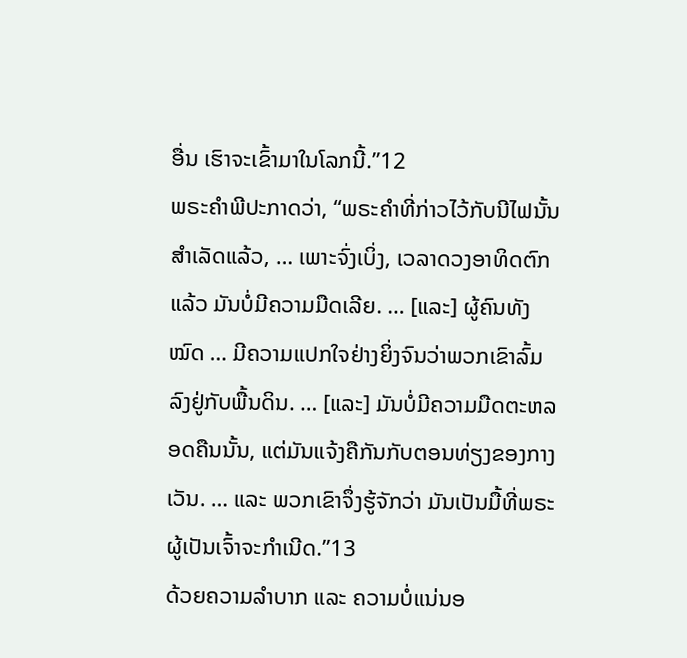ອື່ນ ເຮົາຈະເຂົ້າມາໃນໂລກນີ້.”12
ພຣະຄຳພີປະກາດວ່າ, “ພຣະຄຳທີ່ກ່າວໄວ້ກັບນີໄຟນັ້ນສຳເລັດແລ້ວ, … ເພາະຈົ່ງເບິ່ງ, ເວລາດວງອາທິດຕົກແລ້ວ ມັນບໍ່ມີຄວາມມືດເລີຍ. … [ແລະ] ຜູ້ຄົນທັງໝົດ … ມີຄວາມແປກໃຈຢ່າງຍິ່ງຈົນວ່າພວກເຂົາລົ້ມລົງຢູ່ກັບພື້ນດິນ. … [ແລະ] ມັນບໍ່ມີຄວາມມືດຕະຫລອດຄືນນັ້ນ, ແຕ່ມັນແຈ້ງຄືກັນກັບຕອນທ່ຽງຂອງກາງເວັນ. … ແລະ ພວກເຂົາຈຶ່ງຮູ້ຈັກວ່າ ມັນເປັນມື້ທີ່ພຣະຜູ້ເປັນເຈົ້າຈະກຳເນີດ.”13
ດ້ວຍຄວາມລຳບາກ ແລະ ຄວາມບໍ່ແນ່ນອ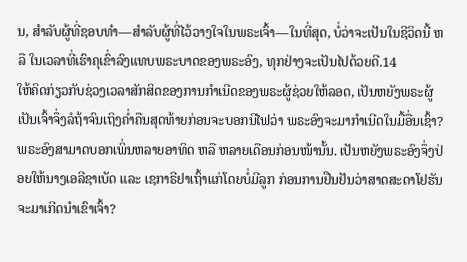ນ, ສຳລັບຜູ້ທີ່ຊອບທຳ—ສຳລັບຜູ້ທີ່ໄວ້ວາງໃຈໃນພຣະເຈົ້າ—ໃນທີ່ສຸດ, ບໍ່ວ່າຈະເປັນໃນຊີວິດນີ້ ຫລື ໃນເວລາທີ່ເຮົາຄຸເຂົ່າລົງແທບພຣະບາດຂອງພຣະອົງ, ທຸກຢ່າງຈະເປັນໄປດ້ວຍດີ.14
ໃຫ້ຄິດກ່ຽວກັບຊ່ວງເວລາສັກສິດຂອງການກຳເນີດຂອງພຣະຜູ້ຊ່ວຍໃຫ້ລອດ, ເປັນຫຍັງພຣະຜູ້ເປັນເຈົ້າຈຶ່ງລໍຖ້າຈົນເຖິງຄ່ຳຄືນສຸດທ້າຍກ່ອນຈະບອກນີໄຟວ່າ ພຣະອົງຈະມາກຳເນີດໃນມື້ອື່ນເຊົ້າ? ພຣະອົງສາມາດບອກເພິ່ນຫລາຍອາທິດ ຫລື ຫລາຍເດືອນກ່ອນໜ້ານັ້ນ. ເປັນຫຍັງພຣະອົງຈຶ່ງປ່ອຍໃຫ້ນາງເອລີຊາເບັດ ແລະ ເຊກາຣີຢາເຖົ້າແກ່ໂດຍບໍ່ມີລູກ ກ່ອນການຢືນຢັນວ່າສາດສະດາໂຢຮັນຈະມາເກີດນຳເຂົາເຈົ້າ?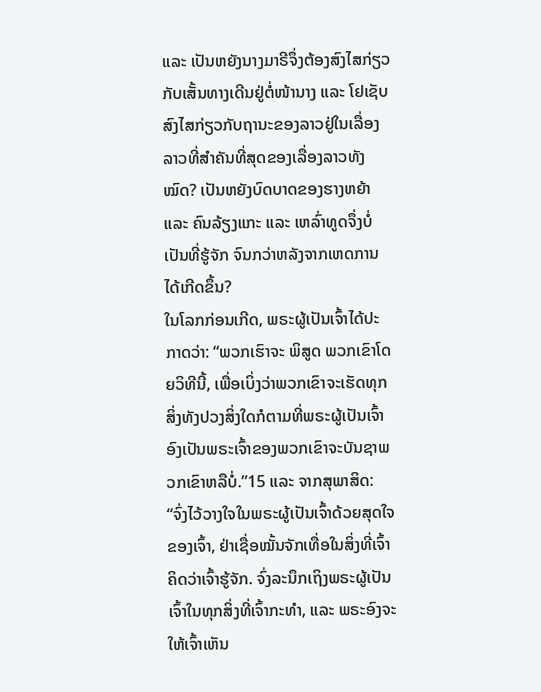ແລະ ເປັນຫຍັງນາງມາຣີຈຶ່ງຕ້ອງສົງໄສກ່ຽວກັບເສັ້ນທາງເດີນຢູ່ຕໍ່ໜ້ານາງ ແລະ ໂຢເຊັບສົງໄສກ່ຽວກັບຖານະຂອງລາວຢູ່ໃນເລື່ອງລາວທີ່ສຳຄັນທີ່ສຸດຂອງເລື່ອງລາວທັງໝົດ? ເປັນຫຍັງບົດບາດຂອງຮາງຫຍ້າ ແລະ ຄົນລ້ຽງແກະ ແລະ ເຫລົ່າທູດຈຶ່ງບໍ່ເປັນທີ່ຮູ້ຈັກ ຈົນກວ່າຫລັງຈາກເຫດການໄດ້ເກີດຂຶ້ນ?
ໃນໂລກກ່ອນເກີດ, ພຣະຜູ້ເປັນເຈົ້າໄດ້ປະກາດວ່າ: “ພວກເຮົາຈະ ພິສູດ ພວກເຂົາໂດຍວິທີນີ້, ເພື່ອເບິ່ງວ່າພວກເຂົາຈະເຮັດທຸກສິ່ງທັງປວງສິ່ງໃດກໍຕາມທີ່ພຣະຜູ້ເປັນເຈົ້າອົງເປັນພຣະເຈົ້າຂອງພວກເຂົາຈະບັນຊາພວກເຂົາຫລືບໍ່.”15 ແລະ ຈາກສຸພາສິດ: “ຈົ່ງໄວ້ວາງໃຈໃນພຣະຜູ້ເປັນເຈົ້າດ້ວຍສຸດໃຈຂອງເຈົ້າ, ຢ່າເຊື່ອໝັ້ນຈັກເທື່ອໃນສິ່ງທີ່ເຈົ້າຄິດວ່າເຈົ້າຮູ້ຈັກ. ຈົ່ງລະນຶກເຖິງພຣະຜູ້ເປັນເຈົ້າໃນທຸກສິ່ງທີ່ເຈົ້າກະທຳ, ແລະ ພຣະອົງຈະໃຫ້ເຈົ້າເຫັນ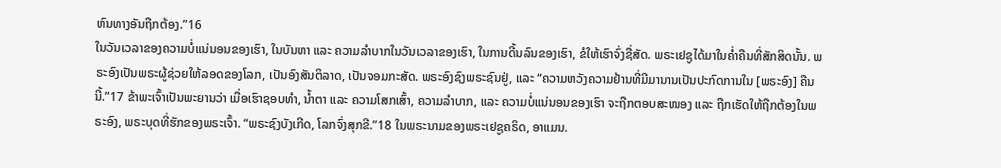ຫົນທາງອັນຖືກຕ້ອງ.”16
ໃນວັນເວລາຂອງຄວາມບໍ່ແນ່ນອນຂອງເຮົາ, ໃນບັນຫາ ແລະ ຄວາມລຳບາກໃນວັນເວລາຂອງເຮົາ, ໃນການດີ້ນລົນຂອງເຮົາ, ຂໍໃຫ້ເຮົາຈົ່ງຊື່ສັດ. ພຣະເຢຊູໄດ້ມາໃນຄ່ຳຄືນທີ່ສັກສິດນັ້ນ. ພຣະອົງເປັນພຣະຜູ້ຊ່ວຍໃຫ້ລອດຂອງໂລກ, ເປັນອົງສັນຕິລາດ, ເປັນຈອມກະສັດ. ພຣະອົງຊົງພຣະຊົນຢູ່, ແລະ “ຄວາມຫວັງຄວາມຢ້ານທີ່ມີມານານເປັນປະກົດການໃນ [ພຣະອົງ] ຄືນນີ້.”17 ຂ້າພະເຈົ້າເປັນພະຍານວ່າ ເມື່ອເຮົາຊອບທຳ, ນ້ຳຕາ ແລະ ຄວາມໂສກເສົ້າ, ຄວາມລຳບາກ, ແລະ ຄວາມບໍ່ແນ່ນອນຂອງເຮົາ ຈະຖືກຕອບສະໜອງ ແລະ ຖືກເຮັດໃຫ້ຖືກຕ້ອງໃນພຣະອົງ, ພຣະບຸດທີ່ຮັກຂອງພຣະເຈົ້າ. “ພຣະຊົງບັງເກີດ, ໂລກຈົ່ງສຸກຂີ.”18 ໃນພຣະນາມຂອງພຣະເຢຊູຄຣິດ, ອາແມນ.